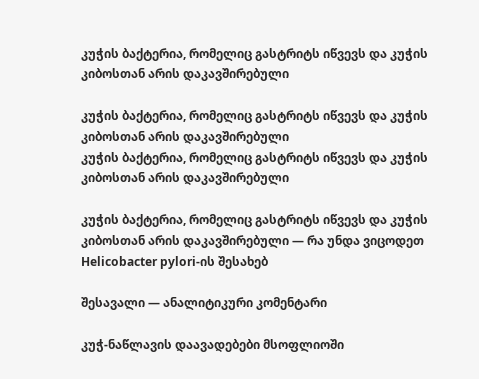კუჭის ბაქტერია, რომელიც გასტრიტს იწვევს და კუჭის კიბოსთან არის დაკავშირებული

კუჭის ბაქტერია, რომელიც გასტრიტს იწვევს და კუჭის კიბოსთან არის დაკავშირებული
კუჭის ბაქტერია, რომელიც გასტრიტს იწვევს და კუჭის კიბოსთან არის დაკავშირებული

კუჭის ბაქტერია, რომელიც გასტრიტს იწვევს და კუჭის კიბოსთან არის დაკავშირებული — რა უნდა ვიცოდეთ Helicobacter pylori-ის შესახებ

შესავალი — ანალიტიკური კომენტარი

კუჭ-ნაწლავის დაავადებები მსოფლიოში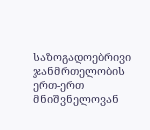საზოგადოებრივი ჯანმრთელობის ერთ-ერთ მნიშვნელოვან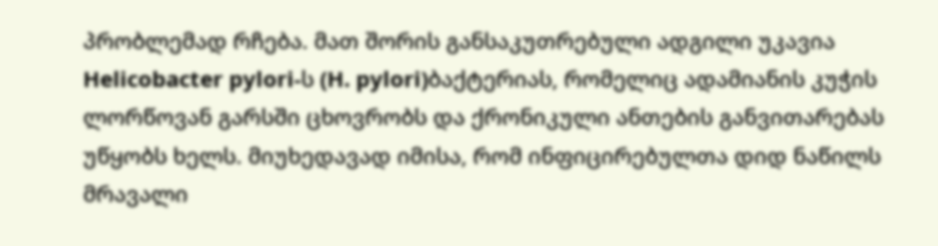პრობლემად რჩება. მათ შორის განსაკუთრებული ადგილი უკავია Helicobacter pylori-ს (H. pylori)ბაქტერიას, რომელიც ადამიანის კუჭის ლორწოვან გარსში ცხოვრობს და ქრონიკული ანთების განვითარებას უწყობს ხელს. მიუხედავად იმისა, რომ ინფიცირებულთა დიდ ნაწილს მრავალი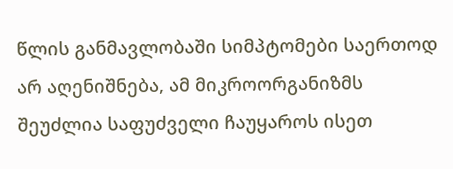წლის განმავლობაში სიმპტომები საერთოდ არ აღენიშნება, ამ მიკროორგანიზმს შეუძლია საფუძველი ჩაუყაროს ისეთ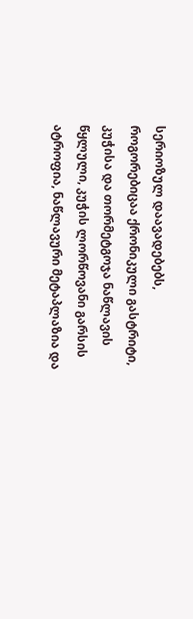სერიოზულ დაავადებებს, როგორებიცაა ქრონიკული გასტრიტი, კუჭისა და თორმეტგოჯა ნაწლავის წყლული, კუჭის ლორწოვანი გარსის ატროფია, ნაწლავური მეტაპლაზია და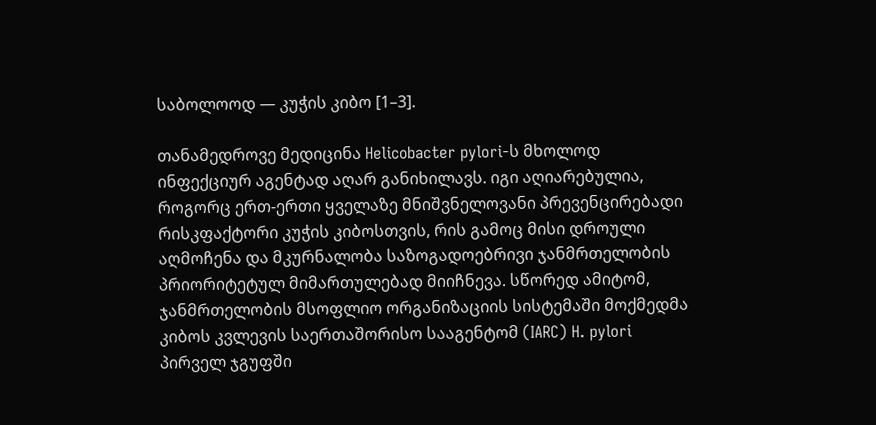საბოლოოდ — კუჭის კიბო [1–3].

თანამედროვე მედიცინა Helicobacter pylori-ს მხოლოდ ინფექციურ აგენტად აღარ განიხილავს. იგი აღიარებულია, როგორც ერთ-ერთი ყველაზე მნიშვნელოვანი პრევენცირებადი რისკფაქტორი კუჭის კიბოსთვის, რის გამოც მისი დროული აღმოჩენა და მკურნალობა საზოგადოებრივი ჯანმრთელობის პრიორიტეტულ მიმართულებად მიიჩნევა. სწორედ ამიტომ, ჯანმრთელობის მსოფლიო ორგანიზაციის სისტემაში მოქმედმა კიბოს კვლევის საერთაშორისო სააგენტომ (IARC) H. pylori პირველ ჯგუფში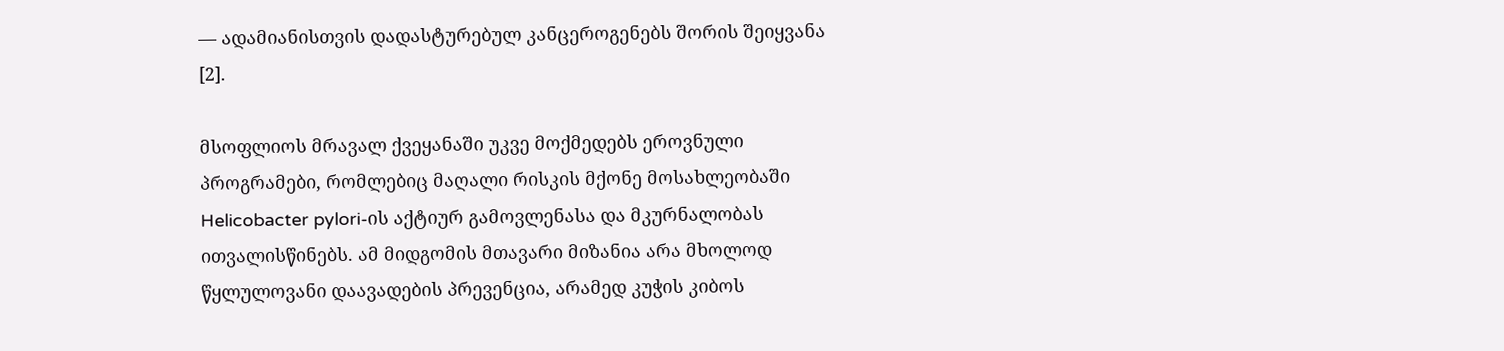— ადამიანისთვის დადასტურებულ კანცეროგენებს შორის შეიყვანა [2].

მსოფლიოს მრავალ ქვეყანაში უკვე მოქმედებს ეროვნული პროგრამები, რომლებიც მაღალი რისკის მქონე მოსახლეობაში Helicobacter pylori-ის აქტიურ გამოვლენასა და მკურნალობას ითვალისწინებს. ამ მიდგომის მთავარი მიზანია არა მხოლოდ წყლულოვანი დაავადების პრევენცია, არამედ კუჭის კიბოს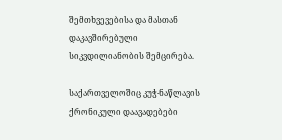შემთხვევებისა და მასთან დაკავშირებული სიკვდილიანობის შემცირება.

საქართველოშიც კუჭ-ნაწლავის ქრონიკული დაავადებები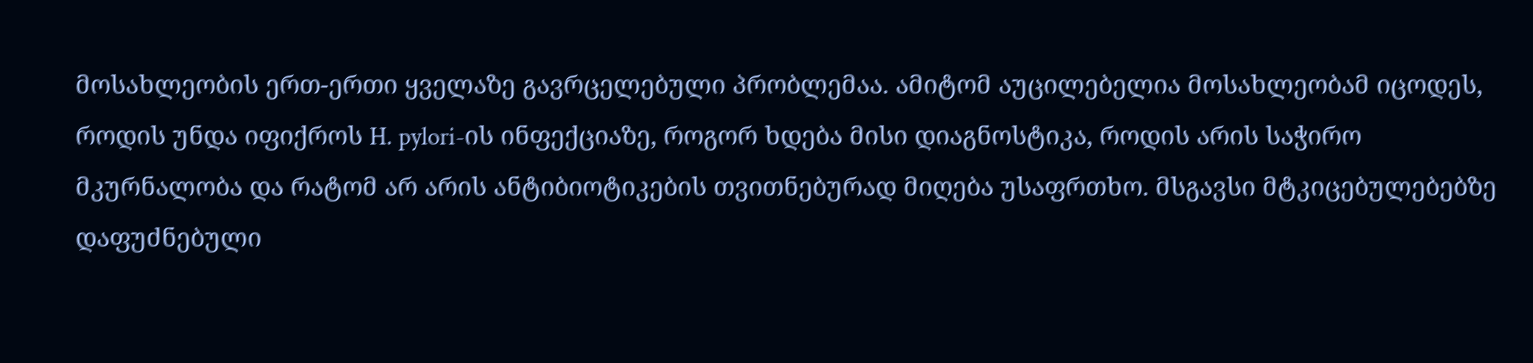მოსახლეობის ერთ-ერთი ყველაზე გავრცელებული პრობლემაა. ამიტომ აუცილებელია მოსახლეობამ იცოდეს, როდის უნდა იფიქროს H. pylori-ის ინფექციაზე, როგორ ხდება მისი დიაგნოსტიკა, როდის არის საჭირო მკურნალობა და რატომ არ არის ანტიბიოტიკების თვითნებურად მიღება უსაფრთხო. მსგავსი მტკიცებულებებზე დაფუძნებული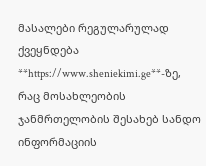მასალები რეგულარულად ქვეყნდება **https://www.sheniekimi.ge**-ზე, რაც მოსახლეობის ჯანმრთელობის შესახებ სანდო ინფორმაციის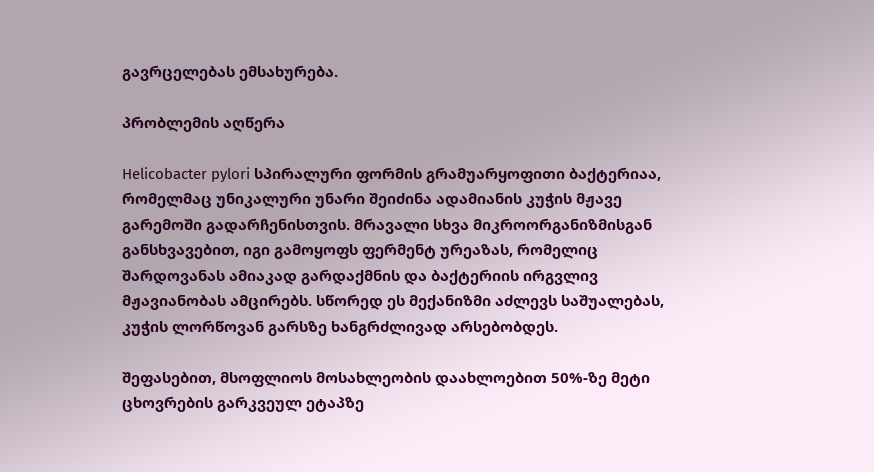გავრცელებას ემსახურება.

პრობლემის აღწერა

Helicobacter pylori სპირალური ფორმის გრამუარყოფითი ბაქტერიაა, რომელმაც უნიკალური უნარი შეიძინა ადამიანის კუჭის მჟავე გარემოში გადარჩენისთვის. მრავალი სხვა მიკროორგანიზმისგან განსხვავებით, იგი გამოყოფს ფერმენტ ურეაზას, რომელიც შარდოვანას ამიაკად გარდაქმნის და ბაქტერიის ირგვლივ მჟავიანობას ამცირებს. სწორედ ეს მექანიზმი აძლევს საშუალებას, კუჭის ლორწოვან გარსზე ხანგრძლივად არსებობდეს.

შეფასებით, მსოფლიოს მოსახლეობის დაახლოებით 50%-ზე მეტი ცხოვრების გარკვეულ ეტაპზე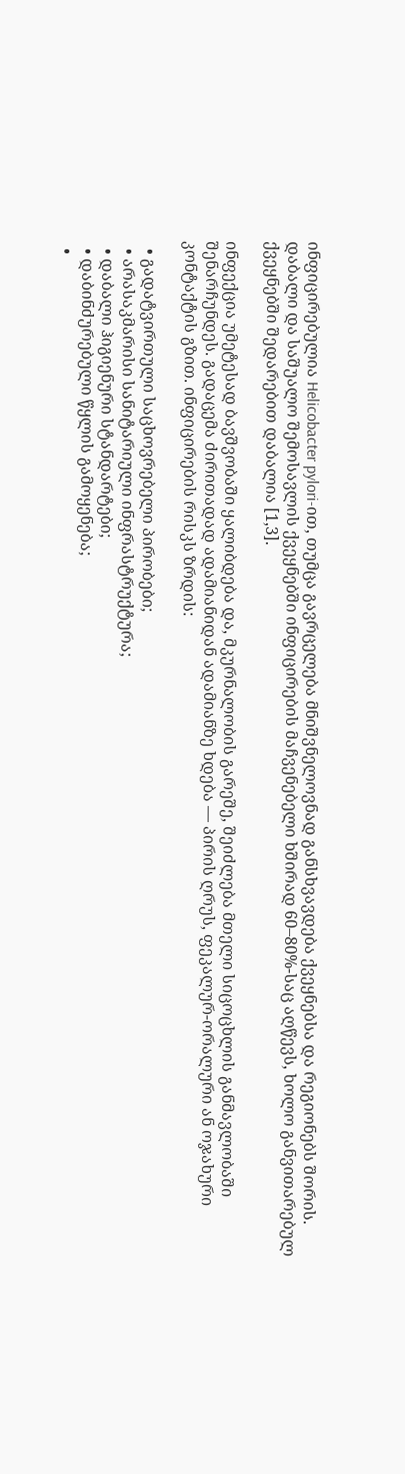ინფიცირებულია Helicobacter pylori-ით, თუმცა გავრცელება მნიშვნელოვნად განსხვავდება ქვეყნებსა და რეგიონებს შორის. დაბალი და საშუალო შემოსავლის ქვეყნებში ინფიცირების მაჩვენებელი ხშირად 60–80%-საც აღწევს, ხოლო განვითარებულ ქვეყნებში შედარებით დაბალია [1,3].

ინფექცია უმეტესად ბავშვობაში ყალიბდება და, მკურნალობის გარეშე, შეიძლება მთელი სიცოცხლის განმავლობაში შენარჩუნდეს. გადაცემა ძირითადად ადამიანიდან ადამიანზე ხდება — პირის ღრუს, ფეკალურ-ორალური ან ოჯახური კონტაქტის გზით. ინფიცირების რისკს ზრდის:

  • გადატვირთული საცხოვრებელი პირობები;
  • არასაკმარისი სანიტარიული ინფრასტრუქტურა;
  • დაბალი ჰიგიენური სტანდარტები;
  • დაბინძურებული წყლის გამოყენება;
  •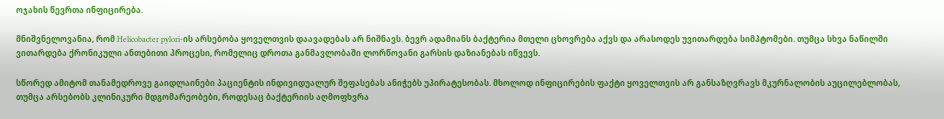ოჯახის წევრთა ინფიცირება.

მნიშვნელოვანია, რომ Helicobacter pylori-ის არსებობა ყოველთვის დაავადებას არ ნიშნავს. ბევრ ადამიანს ბაქტერია მთელი ცხოვრება აქვს და არასოდეს უვითარდება სიმპტომები. თუმცა სხვა ნაწილში ვითარდება ქრონიკული ანთებითი პროცესი, რომელიც დროთა განმავლობაში ლორწოვანი გარსის დაზიანებას იწვევს.

სწორედ ამიტომ თანამედროვე გაიდლაინები პაციენტის ინდივიდუალურ შეფასებას ანიჭებს უპირატესობას. მხოლოდ ინფიცირების ფაქტი ყოველთვის არ განსაზღვრავს მკურნალობის აუცილებლობას, თუმცა არსებობს კლინიკური მდგომარეობები, როდესაც ბაქტერიის აღმოფხვრა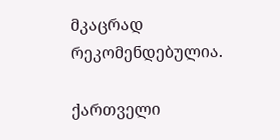მკაცრად რეკომენდებულია.

ქართველი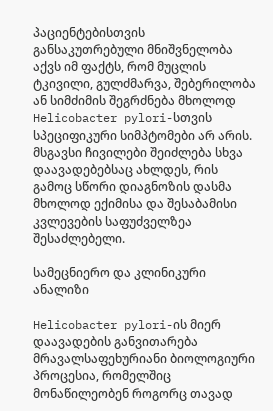პაციენტებისთვის განსაკუთრებული მნიშვნელობა აქვს იმ ფაქტს, რომ მუცლის ტკივილი, გულძმარვა, შებერილობა ან სიმძიმის შეგრძნება მხოლოდ Helicobacter pylori-სთვის სპეციფიკური სიმპტომები არ არის. მსგავსი ჩივილები შეიძლება სხვა დაავადებებსაც ახლდეს, რის გამოც სწორი დიაგნოზის დასმა მხოლოდ ექიმისა და შესაბამისი კვლევების საფუძველზეა შესაძლებელი.

სამეცნიერო და კლინიკური ანალიზი

Helicobacter pylori-ის მიერ დაავადების განვითარება მრავალსაფეხურიანი ბიოლოგიური პროცესია, რომელშიც მონაწილეობენ როგორც თავად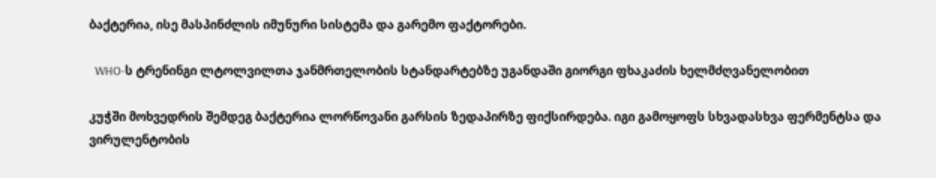ბაქტერია, ისე მასპინძლის იმუნური სისტემა და გარემო ფაქტორები.

  WHO-ს ტრენინგი ლტოლვილთა ჯანმრთელობის სტანდარტებზე უგანდაში გიორგი ფხაკაძის ხელმძღვანელობით

კუჭში მოხვედრის შემდეგ ბაქტერია ლორწოვანი გარსის ზედაპირზე ფიქსირდება. იგი გამოყოფს სხვადასხვა ფერმენტსა და ვირულენტობის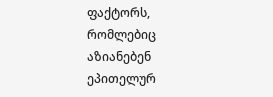ფაქტორს, რომლებიც აზიანებენ ეპითელურ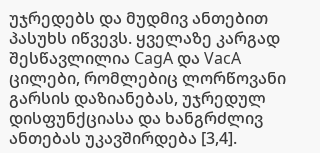უჯრედებს და მუდმივ ანთებით პასუხს იწვევს. ყველაზე კარგად შესწავლილია CagA და VacA ცილები, რომლებიც ლორწოვანი გარსის დაზიანებას, უჯრედულ დისფუნქციასა და ხანგრძლივ ანთებას უკავშირდება [3,4].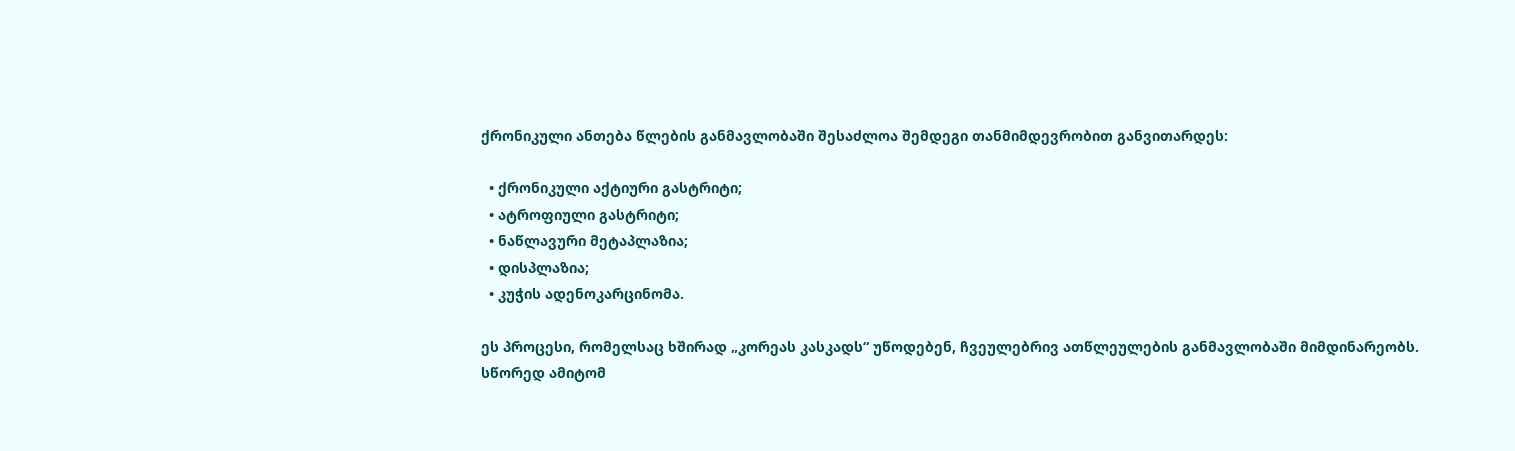ქრონიკული ანთება წლების განმავლობაში შესაძლოა შემდეგი თანმიმდევრობით განვითარდეს:

  • ქრონიკული აქტიური გასტრიტი;
  • ატროფიული გასტრიტი;
  • ნაწლავური მეტაპლაზია;
  • დისპლაზია;
  • კუჭის ადენოკარცინომა.

ეს პროცესი, რომელსაც ხშირად „კორეას კასკადს“ უწოდებენ, ჩვეულებრივ ათწლეულების განმავლობაში მიმდინარეობს. სწორედ ამიტომ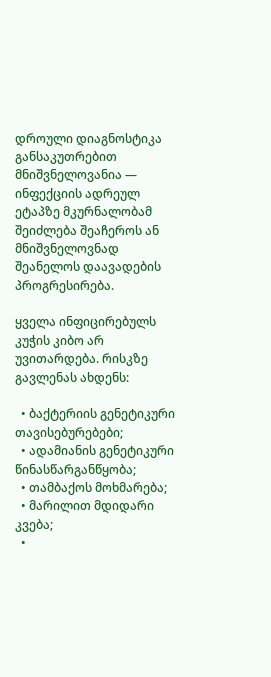დროული დიაგნოსტიკა განსაკუთრებით მნიშვნელოვანია — ინფექციის ადრეულ ეტაპზე მკურნალობამ შეიძლება შეაჩეროს ან მნიშვნელოვნად შეანელოს დაავადების პროგრესირება.

ყველა ინფიცირებულს კუჭის კიბო არ უვითარდება. რისკზე გავლენას ახდენს:

  • ბაქტერიის გენეტიკური თავისებურებები;
  • ადამიანის გენეტიკური წინასწარგანწყობა;
  • თამბაქოს მოხმარება;
  • მარილით მდიდარი კვება;
  •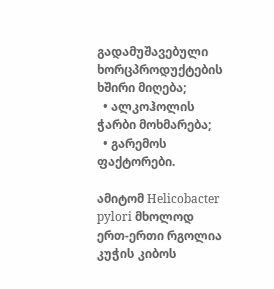გადამუშავებული ხორცპროდუქტების ხშირი მიღება;
  • ალკოჰოლის ჭარბი მოხმარება;
  • გარემოს ფაქტორები.

ამიტომ Helicobacter pylori მხოლოდ ერთ-ერთი რგოლია კუჭის კიბოს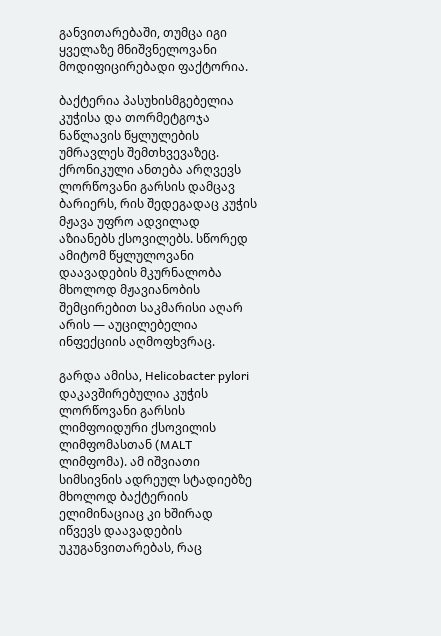განვითარებაში, თუმცა იგი ყველაზე მნიშვნელოვანი მოდიფიცირებადი ფაქტორია.

ბაქტერია პასუხისმგებელია კუჭისა და თორმეტგოჯა ნაწლავის წყლულების უმრავლეს შემთხვევაზეც. ქრონიკული ანთება არღვევს ლორწოვანი გარსის დამცავ ბარიერს, რის შედეგადაც კუჭის მჟავა უფრო ადვილად აზიანებს ქსოვილებს. სწორედ ამიტომ წყლულოვანი დაავადების მკურნალობა მხოლოდ მჟავიანობის შემცირებით საკმარისი აღარ არის — აუცილებელია ინფექციის აღმოფხვრაც.

გარდა ამისა, Helicobacter pylori დაკავშირებულია კუჭის ლორწოვანი გარსის ლიმფოიდური ქსოვილის ლიმფომასთან (MALT ლიმფომა). ამ იშვიათი სიმსივნის ადრეულ სტადიებზე მხოლოდ ბაქტერიის ელიმინაციაც კი ხშირად იწვევს დაავადების უკუგანვითარებას, რაც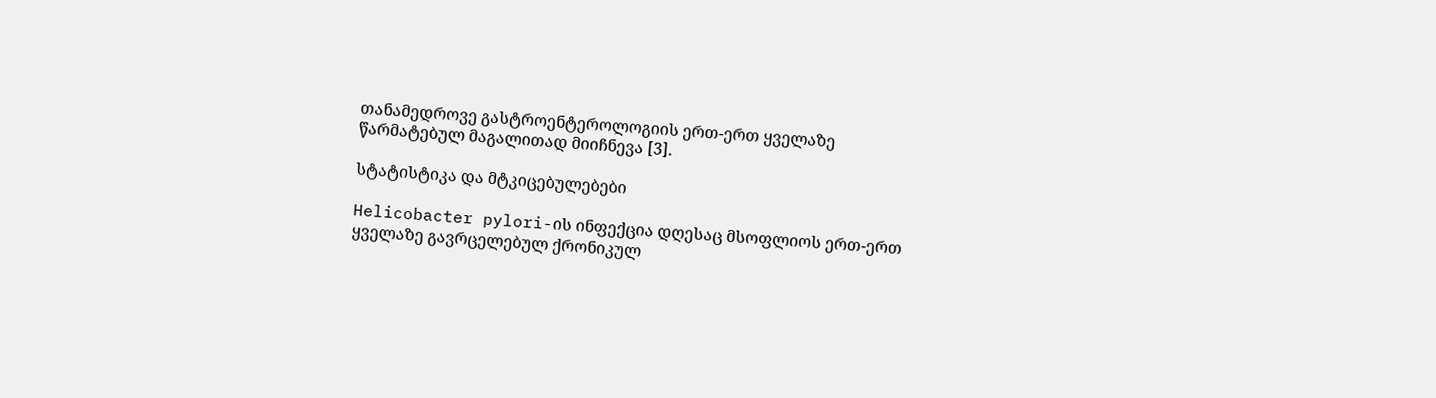თანამედროვე გასტროენტეროლოგიის ერთ-ერთ ყველაზე წარმატებულ მაგალითად მიიჩნევა [3].

სტატისტიკა და მტკიცებულებები

Helicobacter pylori-ის ინფექცია დღესაც მსოფლიოს ერთ-ერთ ყველაზე გავრცელებულ ქრონიკულ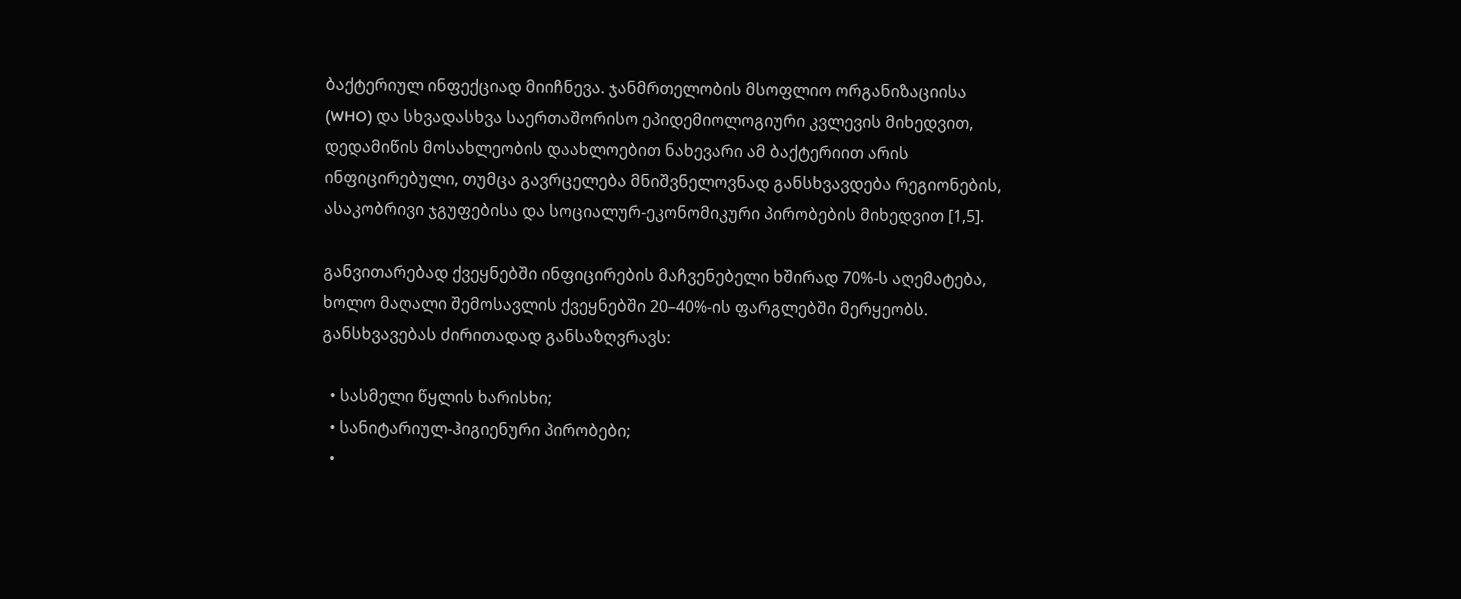ბაქტერიულ ინფექციად მიიჩნევა. ჯანმრთელობის მსოფლიო ორგანიზაციისა (WHO) და სხვადასხვა საერთაშორისო ეპიდემიოლოგიური კვლევის მიხედვით, დედამიწის მოსახლეობის დაახლოებით ნახევარი ამ ბაქტერიით არის ინფიცირებული, თუმცა გავრცელება მნიშვნელოვნად განსხვავდება რეგიონების, ასაკობრივი ჯგუფებისა და სოციალურ-ეკონომიკური პირობების მიხედვით [1,5].

განვითარებად ქვეყნებში ინფიცირების მაჩვენებელი ხშირად 70%-ს აღემატება, ხოლო მაღალი შემოსავლის ქვეყნებში 20–40%-ის ფარგლებში მერყეობს. განსხვავებას ძირითადად განსაზღვრავს:

  • სასმელი წყლის ხარისხი;
  • სანიტარიულ-ჰიგიენური პირობები;
  •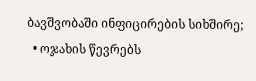ბავშვობაში ინფიცირების სიხშირე;
  • ოჯახის წევრებს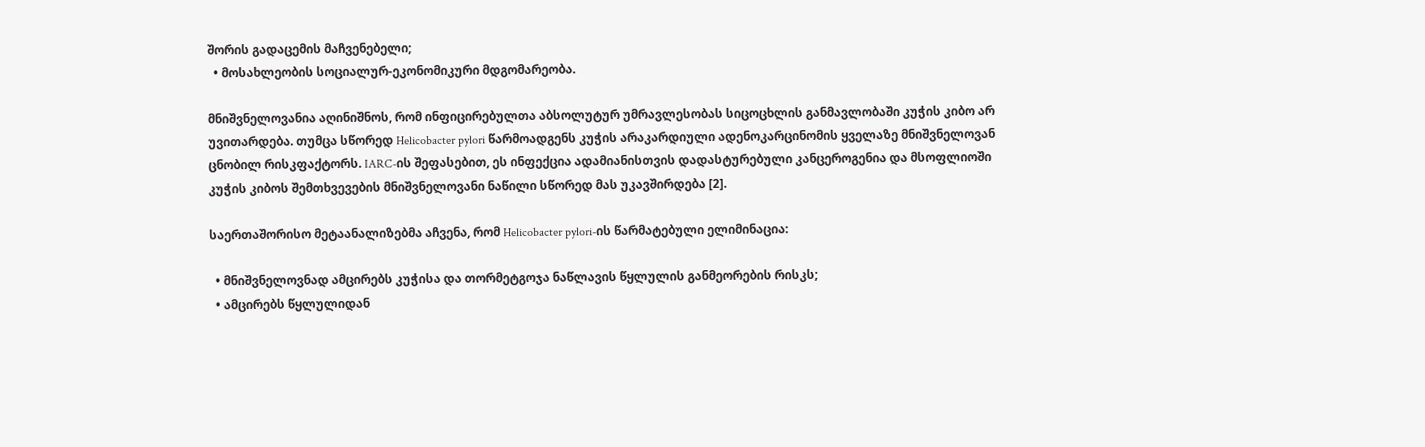შორის გადაცემის მაჩვენებელი;
  • მოსახლეობის სოციალურ-ეკონომიკური მდგომარეობა.

მნიშვნელოვანია აღინიშნოს, რომ ინფიცირებულთა აბსოლუტურ უმრავლესობას სიცოცხლის განმავლობაში კუჭის კიბო არ უვითარდება. თუმცა სწორედ Helicobacter pylori წარმოადგენს კუჭის არაკარდიული ადენოკარცინომის ყველაზე მნიშვნელოვან ცნობილ რისკფაქტორს. IARC-ის შეფასებით, ეს ინფექცია ადამიანისთვის დადასტურებული კანცეროგენია და მსოფლიოში კუჭის კიბოს შემთხვევების მნიშვნელოვანი ნაწილი სწორედ მას უკავშირდება [2].

საერთაშორისო მეტაანალიზებმა აჩვენა, რომ Helicobacter pylori-ის წარმატებული ელიმინაცია:

  • მნიშვნელოვნად ამცირებს კუჭისა და თორმეტგოჯა ნაწლავის წყლულის განმეორების რისკს;
  • ამცირებს წყლულიდან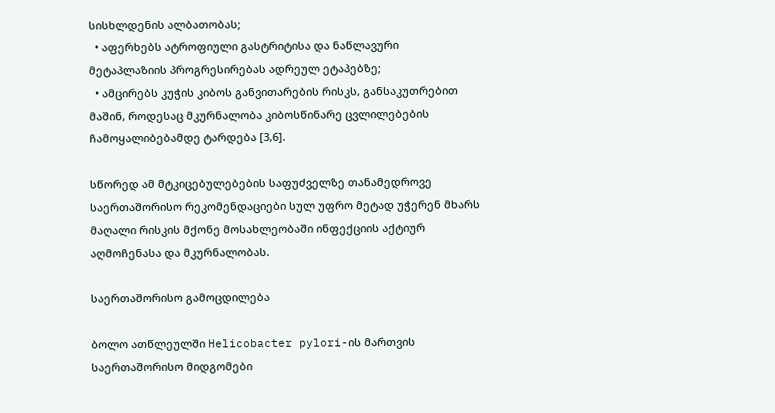სისხლდენის ალბათობას;
  • აფერხებს ატროფიული გასტრიტისა და ნაწლავური მეტაპლაზიის პროგრესირებას ადრეულ ეტაპებზე;
  • ამცირებს კუჭის კიბოს განვითარების რისკს, განსაკუთრებით მაშინ, როდესაც მკურნალობა კიბოსწინარე ცვლილებების ჩამოყალიბებამდე ტარდება [3,6].

სწორედ ამ მტკიცებულებების საფუძველზე თანამედროვე საერთაშორისო რეკომენდაციები სულ უფრო მეტად უჭერენ მხარს მაღალი რისკის მქონე მოსახლეობაში ინფექციის აქტიურ აღმოჩენასა და მკურნალობას.

საერთაშორისო გამოცდილება

ბოლო ათწლეულში Helicobacter pylori-ის მართვის საერთაშორისო მიდგომები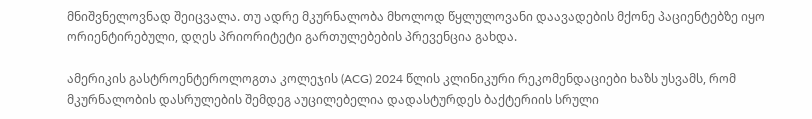მნიშვნელოვნად შეიცვალა. თუ ადრე მკურნალობა მხოლოდ წყლულოვანი დაავადების მქონე პაციენტებზე იყო ორიენტირებული, დღეს პრიორიტეტი გართულებების პრევენცია გახდა.

ამერიკის გასტროენტეროლოგთა კოლეჯის (ACG) 2024 წლის კლინიკური რეკომენდაციები ხაზს უსვამს, რომ მკურნალობის დასრულების შემდეგ აუცილებელია დადასტურდეს ბაქტერიის სრული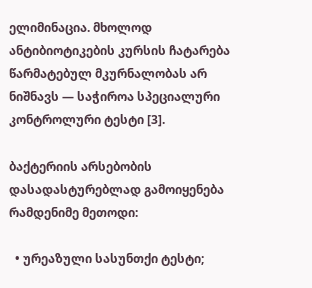ელიმინაცია. მხოლოდ ანტიბიოტიკების კურსის ჩატარება წარმატებულ მკურნალობას არ ნიშნავს — საჭიროა სპეციალური კონტროლური ტესტი [3].

ბაქტერიის არსებობის დასადასტურებლად გამოიყენება რამდენიმე მეთოდი:

  • ურეაზული სასუნთქი ტესტი;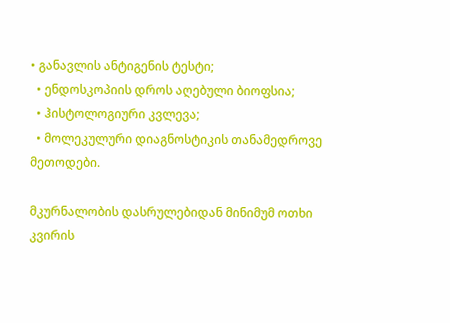• განავლის ანტიგენის ტესტი;
  • ენდოსკოპიის დროს აღებული ბიოფსია;
  • ჰისტოლოგიური კვლევა;
  • მოლეკულური დიაგნოსტიკის თანამედროვე მეთოდები.

მკურნალობის დასრულებიდან მინიმუმ ოთხი კვირის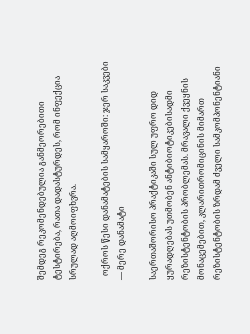შემდეგ რეკომენდებულია განმეორებითი ტესტირება, რათა დადასტურდეს, რომ ინფექცია სრულად აღმოიფხვრა.

  ოქროს წესი დანამატების სამყაროში: ჯერ საკვები — მერე დანამატი

საერთაშორისო პრაქტიკაში სულ უფრო დიდ ყურადღებას უთმობენ ანტიბიოტიკებისადმი რეზისტენტობის პრობლემას. მრავალი ქვეყნის მონაცემებით, კლარითრომიცინის მიმართ რეზისტენტობის ზრდამ ძველი სამკომპონენტიანი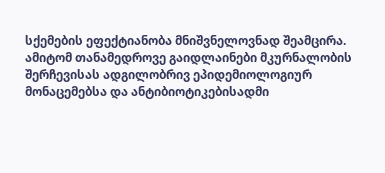სქემების ეფექტიანობა მნიშვნელოვნად შეამცირა. ამიტომ თანამედროვე გაიდლაინები მკურნალობის შერჩევისას ადგილობრივ ეპიდემიოლოგიურ მონაცემებსა და ანტიბიოტიკებისადმი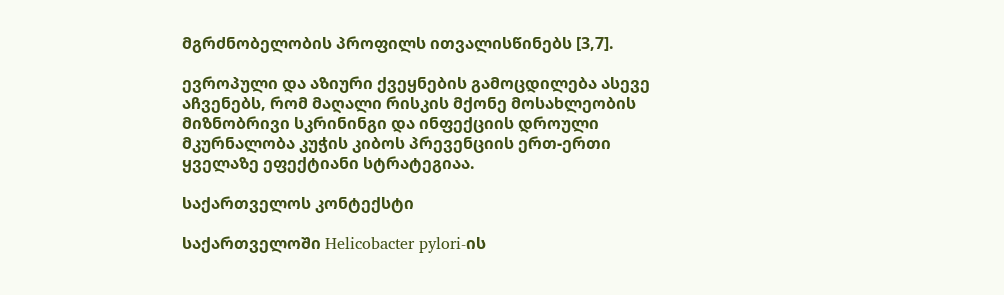მგრძნობელობის პროფილს ითვალისწინებს [3,7].

ევროპული და აზიური ქვეყნების გამოცდილება ასევე აჩვენებს, რომ მაღალი რისკის მქონე მოსახლეობის მიზნობრივი სკრინინგი და ინფექციის დროული მკურნალობა კუჭის კიბოს პრევენციის ერთ-ერთი ყველაზე ეფექტიანი სტრატეგიაა.

საქართველოს კონტექსტი

საქართველოში Helicobacter pylori-ის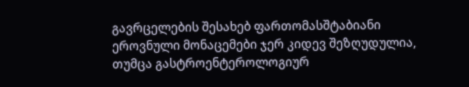გავრცელების შესახებ ფართომასშტაბიანი ეროვნული მონაცემები ჯერ კიდევ შეზღუდულია, თუმცა გასტროენტეროლოგიურ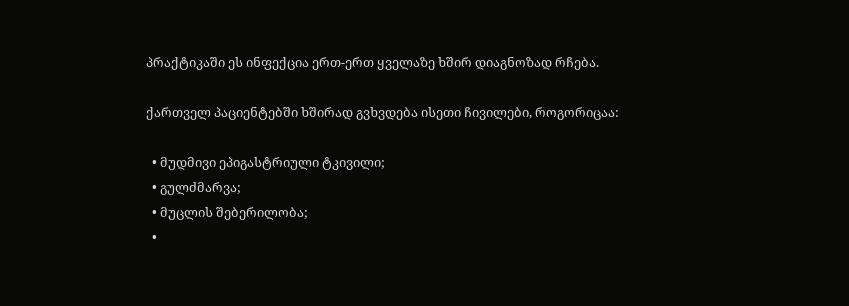პრაქტიკაში ეს ინფექცია ერთ-ერთ ყველაზე ხშირ დიაგნოზად რჩება.

ქართველ პაციენტებში ხშირად გვხვდება ისეთი ჩივილები, როგორიცაა:

  • მუდმივი ეპიგასტრიული ტკივილი;
  • გულძმარვა;
  • მუცლის შებერილობა;
  •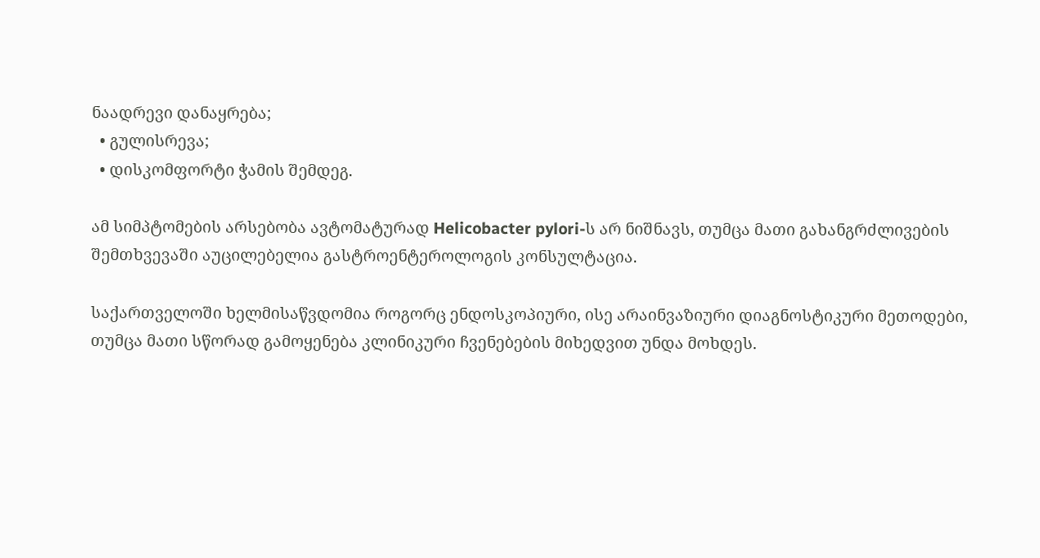ნაადრევი დანაყრება;
  • გულისრევა;
  • დისკომფორტი ჭამის შემდეგ.

ამ სიმპტომების არსებობა ავტომატურად Helicobacter pylori-ს არ ნიშნავს, თუმცა მათი გახანგრძლივების შემთხვევაში აუცილებელია გასტროენტეროლოგის კონსულტაცია.

საქართველოში ხელმისაწვდომია როგორც ენდოსკოპიური, ისე არაინვაზიური დიაგნოსტიკური მეთოდები, თუმცა მათი სწორად გამოყენება კლინიკური ჩვენებების მიხედვით უნდა მოხდეს.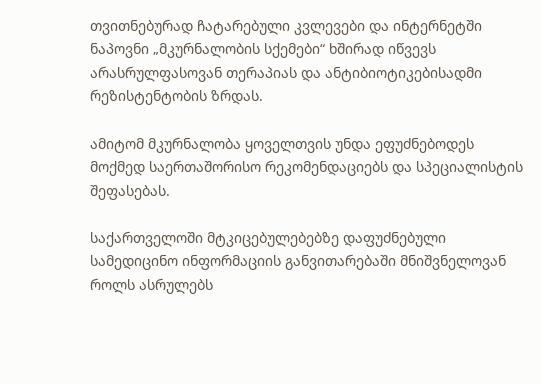თვითნებურად ჩატარებული კვლევები და ინტერნეტში ნაპოვნი „მკურნალობის სქემები“ ხშირად იწვევს არასრულფასოვან თერაპიას და ანტიბიოტიკებისადმი რეზისტენტობის ზრდას.

ამიტომ მკურნალობა ყოველთვის უნდა ეფუძნებოდეს მოქმედ საერთაშორისო რეკომენდაციებს და სპეციალისტის შეფასებას.

საქართველოში მტკიცებულებებზე დაფუძნებული სამედიცინო ინფორმაციის განვითარებაში მნიშვნელოვან როლს ასრულებს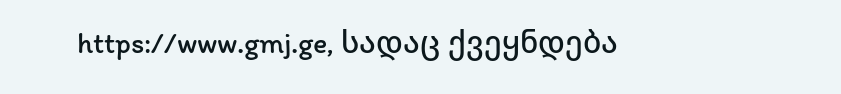https://www.gmj.ge, სადაც ქვეყნდება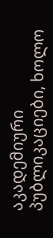აკადემიური პუბლიკაციები, ხოლო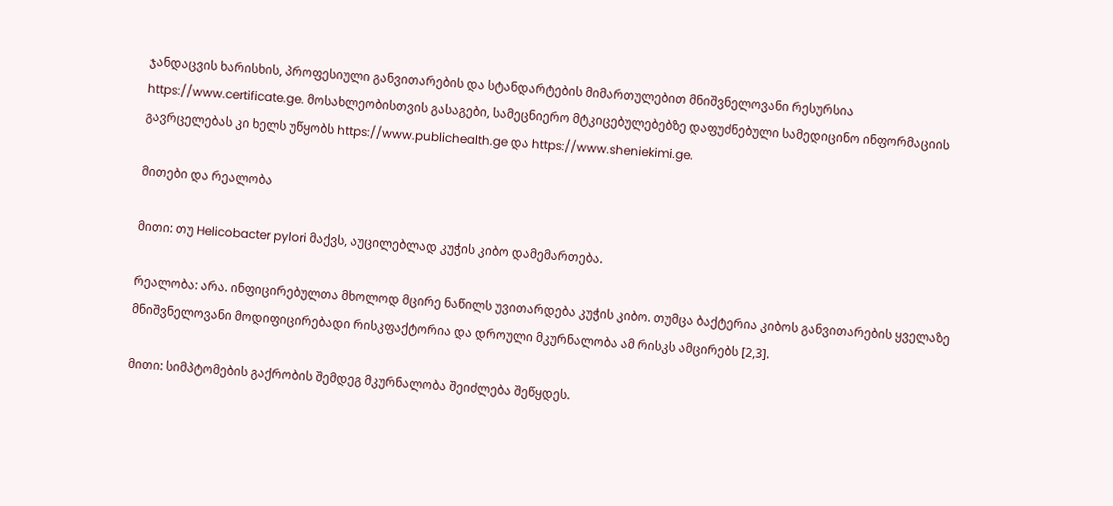ჯანდაცვის ხარისხის, პროფესიული განვითარების და სტანდარტების მიმართულებით მნიშვნელოვანი რესურსია https://www.certificate.ge. მოსახლეობისთვის გასაგები, სამეცნიერო მტკიცებულებებზე დაფუძნებული სამედიცინო ინფორმაციის გავრცელებას კი ხელს უწყობს https://www.publichealth.ge და https://www.sheniekimi.ge.

მითები და რეალობა

მითი: თუ Helicobacter pylori მაქვს, აუცილებლად კუჭის კიბო დამემართება.

რეალობა: არა. ინფიცირებულთა მხოლოდ მცირე ნაწილს უვითარდება კუჭის კიბო. თუმცა ბაქტერია კიბოს განვითარების ყველაზე მნიშვნელოვანი მოდიფიცირებადი რისკფაქტორია და დროული მკურნალობა ამ რისკს ამცირებს [2,3].

მითი: სიმპტომების გაქრობის შემდეგ მკურნალობა შეიძლება შეწყდეს.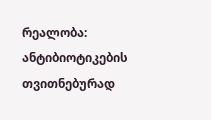რეალობა: ანტიბიოტიკების თვითნებურად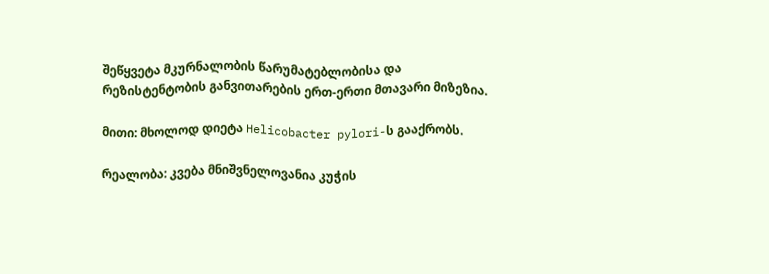შეწყვეტა მკურნალობის წარუმატებლობისა და რეზისტენტობის განვითარების ერთ-ერთი მთავარი მიზეზია.

მითი: მხოლოდ დიეტა Helicobacter pylori-ს გააქრობს.

რეალობა: კვება მნიშვნელოვანია კუჭის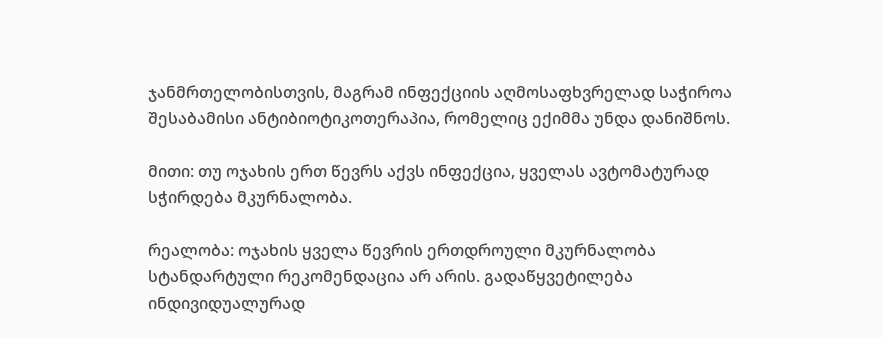ჯანმრთელობისთვის, მაგრამ ინფექციის აღმოსაფხვრელად საჭიროა შესაბამისი ანტიბიოტიკოთერაპია, რომელიც ექიმმა უნდა დანიშნოს.

მითი: თუ ოჯახის ერთ წევრს აქვს ინფექცია, ყველას ავტომატურად სჭირდება მკურნალობა.

რეალობა: ოჯახის ყველა წევრის ერთდროული მკურნალობა სტანდარტული რეკომენდაცია არ არის. გადაწყვეტილება ინდივიდუალურად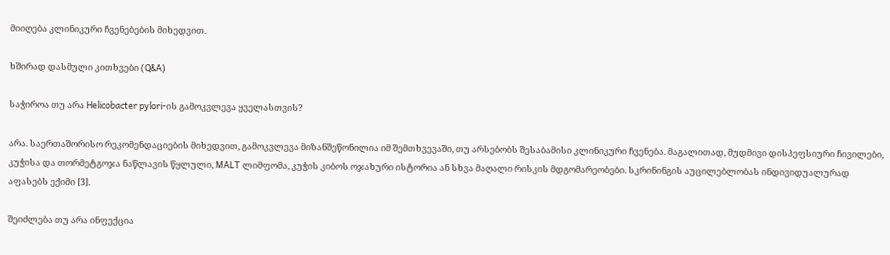მიიღება კლინიკური ჩვენებების მიხედვით.

ხშირად დასმული კითხვები (Q&A)

საჭიროა თუ არა Helicobacter pylori-ის გამოკვლევა ყველასთვის?

არა. საერთაშორისო რეკომენდაციების მიხედვით, გამოკვლევა მიზანშეწონილია იმ შემთხვევაში, თუ არსებობს შესაბამისი კლინიკური ჩვენება. მაგალითად, მუდმივი დისპეფსიური ჩივილები, კუჭისა და თორმეტგოჯა ნაწლავის წყლული, MALT ლიმფომა, კუჭის კიბოს ოჯახური ისტორია ან სხვა მაღალი რისკის მდგომარეობები. სკრინინგის აუცილებლობას ინდივიდუალურად აფასებს ექიმი [3].

შეიძლება თუ არა ინფექცია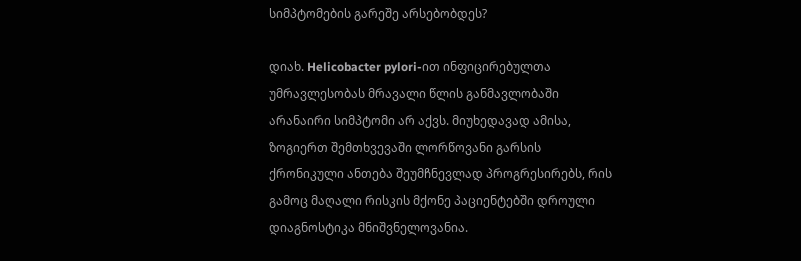სიმპტომების გარეშე არსებობდეს?

დიახ. Helicobacter pylori-ით ინფიცირებულთა უმრავლესობას მრავალი წლის განმავლობაში არანაირი სიმპტომი არ აქვს. მიუხედავად ამისა, ზოგიერთ შემთხვევაში ლორწოვანი გარსის ქრონიკული ანთება შეუმჩნევლად პროგრესირებს, რის გამოც მაღალი რისკის მქონე პაციენტებში დროული დიაგნოსტიკა მნიშვნელოვანია.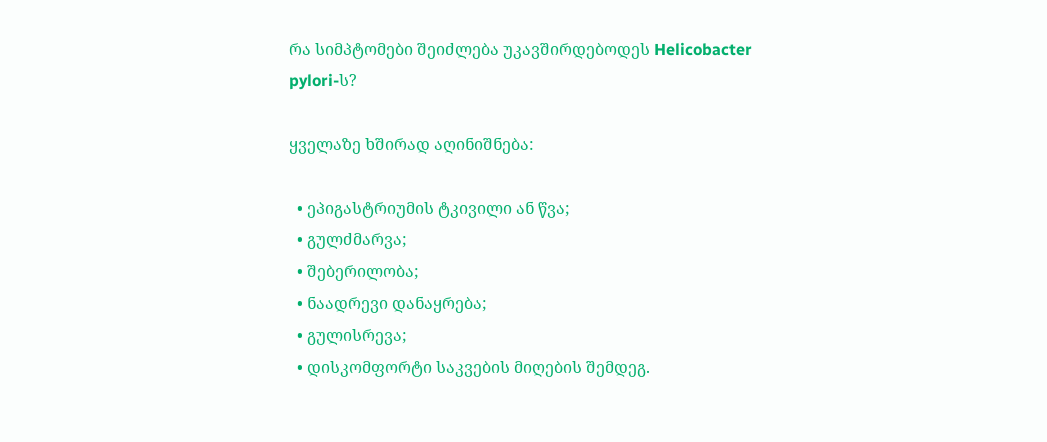რა სიმპტომები შეიძლება უკავშირდებოდეს Helicobacter pylori-ს?

ყველაზე ხშირად აღინიშნება:

  • ეპიგასტრიუმის ტკივილი ან წვა;
  • გულძმარვა;
  • შებერილობა;
  • ნაადრევი დანაყრება;
  • გულისრევა;
  • დისკომფორტი საკვების მიღების შემდეგ.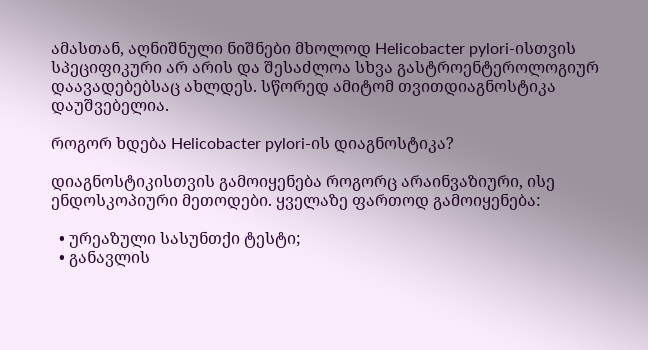ამასთან, აღნიშნული ნიშნები მხოლოდ Helicobacter pylori-ისთვის სპეციფიკური არ არის და შესაძლოა სხვა გასტროენტეროლოგიურ დაავადებებსაც ახლდეს. სწორედ ამიტომ თვითდიაგნოსტიკა დაუშვებელია.

როგორ ხდება Helicobacter pylori-ის დიაგნოსტიკა?

დიაგნოსტიკისთვის გამოიყენება როგორც არაინვაზიური, ისე ენდოსკოპიური მეთოდები. ყველაზე ფართოდ გამოიყენება:

  • ურეაზული სასუნთქი ტესტი;
  • განავლის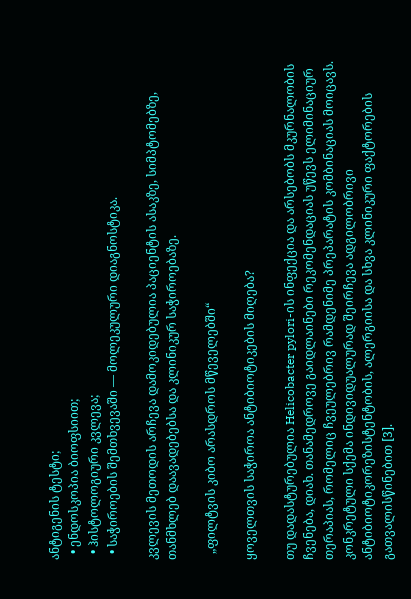ანტიგენის ტესტი;
  • ენდოსკოპია ბიოფსიით;
  • ჰისტოლოგიური კვლევა;
  • საჭიროების შემთხვევაში — მოლეკულური დიაგნოსტიკა.

კვლევის მეთოდის არჩევა დამოკიდებულია პაციენტის ასაკზე, სიმპტომებზე, თანმხლებ დაავადებებსა და კლინიკურ საჭიროებაზე.

  „ფილტვის კიბო არასდროს მწეველებში“

ყოველთვის საჭიროა ანტიბიოტიკების მიღება?

თუ დადასტურებულია Helicobacter pylori-ის ინფექცია და არსებობს მკურნალობის ჩვენება, დიახ. თანამედროვე გაიდლაინები რეკომენდაციას უწევს ელიმინაციურ თერაპიას, რომელიც ჩვეულებრივ რამდენიმე პრეპარატის კომბინაციას მოიცავს. კონკრეტული სქემა ინდივიდუალურად შეირჩევა ადგილობრივი ანტიბიოტიკორეზისტენტობის, ალერგიისა და სხვა კლინიკური ფაქტორების გათვალისწინებით [3].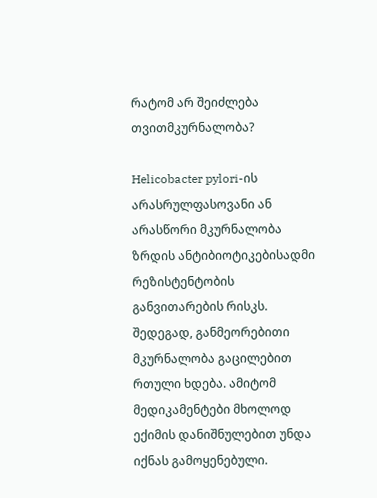რატომ არ შეიძლება თვითმკურნალობა?

Helicobacter pylori-ის არასრულფასოვანი ან არასწორი მკურნალობა ზრდის ანტიბიოტიკებისადმი რეზისტენტობის განვითარების რისკს. შედეგად, განმეორებითი მკურნალობა გაცილებით რთული ხდება. ამიტომ მედიკამენტები მხოლოდ ექიმის დანიშნულებით უნდა იქნას გამოყენებული.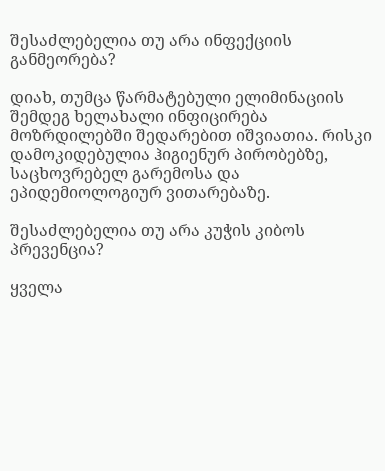შესაძლებელია თუ არა ინფექციის განმეორება?

დიახ, თუმცა წარმატებული ელიმინაციის შემდეგ ხელახალი ინფიცირება მოზრდილებში შედარებით იშვიათია. რისკი დამოკიდებულია ჰიგიენურ პირობებზე, საცხოვრებელ გარემოსა და ეპიდემიოლოგიურ ვითარებაზე.

შესაძლებელია თუ არა კუჭის კიბოს პრევენცია?

ყველა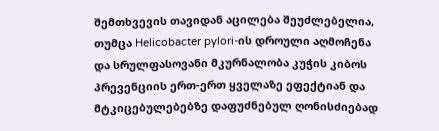შემთხვევის თავიდან აცილება შეუძლებელია, თუმცა Helicobacter pylori-ის დროული აღმოჩენა და სრულფასოვანი მკურნალობა კუჭის კიბოს პრევენციის ერთ-ერთ ყველაზე ეფექტიან და მტკიცებულებებზე დაფუძნებულ ღონისძიებად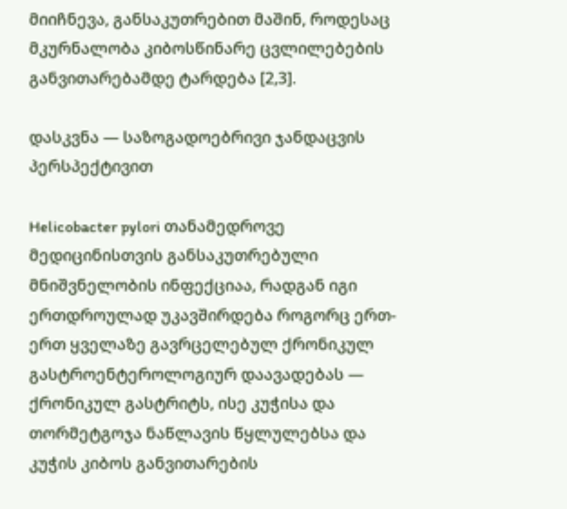მიიჩნევა, განსაკუთრებით მაშინ, როდესაც მკურნალობა კიბოსწინარე ცვლილებების განვითარებამდე ტარდება [2,3].

დასკვნა — საზოგადოებრივი ჯანდაცვის პერსპექტივით

Helicobacter pylori თანამედროვე მედიცინისთვის განსაკუთრებული მნიშვნელობის ინფექციაა, რადგან იგი ერთდროულად უკავშირდება როგორც ერთ-ერთ ყველაზე გავრცელებულ ქრონიკულ გასტროენტეროლოგიურ დაავადებას — ქრონიკულ გასტრიტს, ისე კუჭისა და თორმეტგოჯა ნაწლავის წყლულებსა და კუჭის კიბოს განვითარების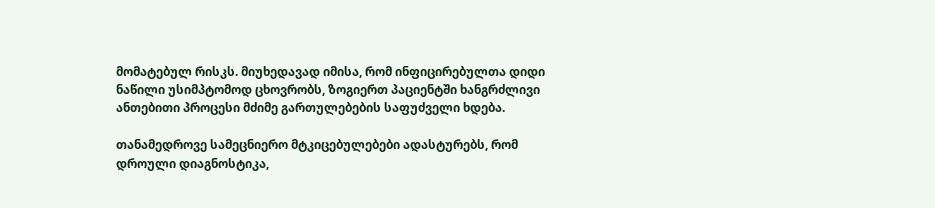მომატებულ რისკს. მიუხედავად იმისა, რომ ინფიცირებულთა დიდი ნაწილი უსიმპტომოდ ცხოვრობს, ზოგიერთ პაციენტში ხანგრძლივი ანთებითი პროცესი მძიმე გართულებების საფუძველი ხდება.

თანამედროვე სამეცნიერო მტკიცებულებები ადასტურებს, რომ დროული დიაგნოსტიკა,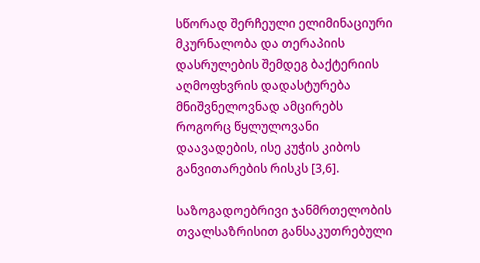სწორად შერჩეული ელიმინაციური მკურნალობა და თერაპიის დასრულების შემდეგ ბაქტერიის აღმოფხვრის დადასტურება მნიშვნელოვნად ამცირებს როგორც წყლულოვანი დაავადების, ისე კუჭის კიბოს განვითარების რისკს [3,6].

საზოგადოებრივი ჯანმრთელობის თვალსაზრისით განსაკუთრებული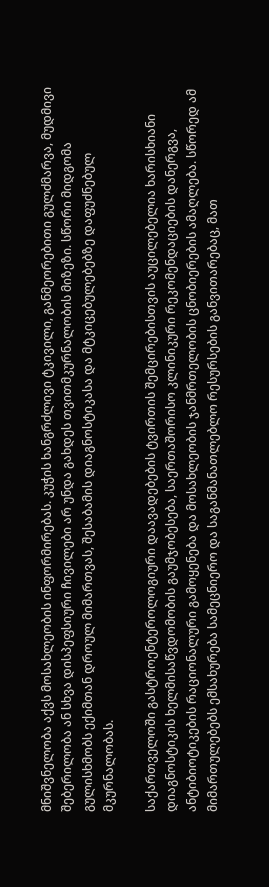მნიშვნელობა აქვს მოსახლეობის ინფორმირებას. კუჭის ხანგრძლივი ტკივილი, განმეორებითი გულძმარვა, მუდმივი შებერილობა ან სხვა დისპეფსიური ჩივილები არ უნდა გახდეს თვითმკურნალობის მიზეზი. სწორი მიდგომა გულისხმობს ექიმთან დროულ მიმართვას, შესაბამის დიაგნოსტიკასა და მტკიცებულებებზე დაფუძნებულ მკურნალობას.

საქართველოში გასტროენტეროლოგიური დაავადებების ტვირთის შემცირებისთვის აუცილებელია ხარისხიანი დიაგნოსტიკის ხელმისაწვდომობის გაუმჯობესება, საერთაშორისო კლინიკური რეკომენდაციების დანერგვა, ანტიბიოტიკების რაციონალური გამოყენება და მოსახლეობის ჯანმრთელობის ცნობიერების ამაღლება. სწორედ ამ მიმართულებებს ემსახურება სამეცნიერო და საგანმანათლებლო რესურსების განვითარებაც, მათ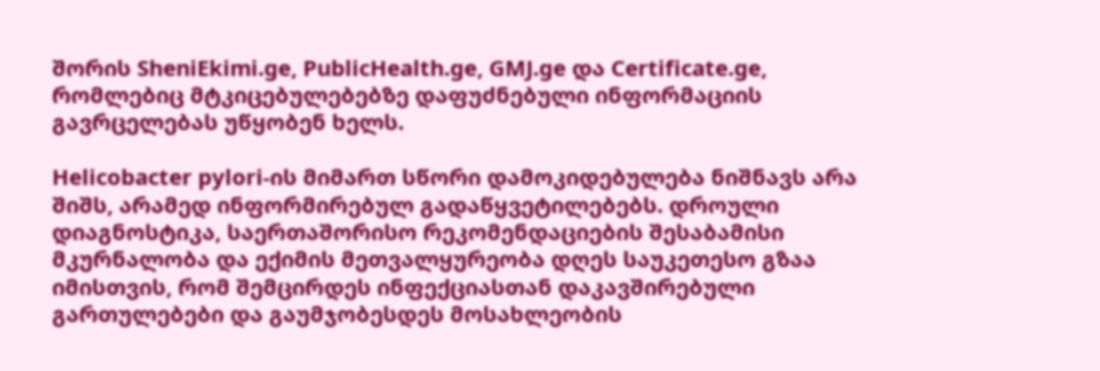შორის SheniEkimi.ge, PublicHealth.ge, GMJ.ge და Certificate.ge, რომლებიც მტკიცებულებებზე დაფუძნებული ინფორმაციის გავრცელებას უწყობენ ხელს.

Helicobacter pylori-ის მიმართ სწორი დამოკიდებულება ნიშნავს არა შიშს, არამედ ინფორმირებულ გადაწყვეტილებებს. დროული დიაგნოსტიკა, საერთაშორისო რეკომენდაციების შესაბამისი მკურნალობა და ექიმის მეთვალყურეობა დღეს საუკეთესო გზაა იმისთვის, რომ შემცირდეს ინფექციასთან დაკავშირებული გართულებები და გაუმჯობესდეს მოსახლეობის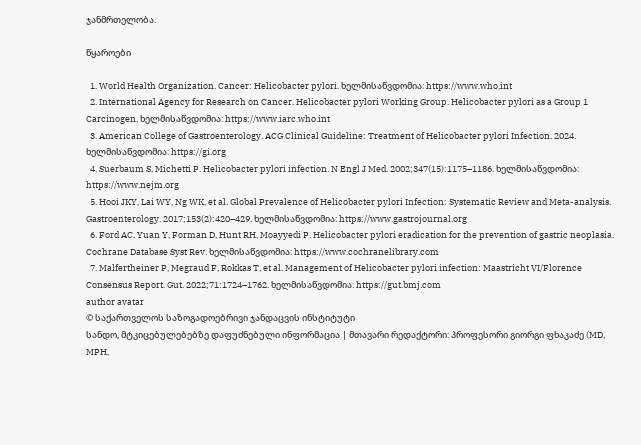ჯანმრთელობა.

წყაროები

  1. World Health Organization. Cancer: Helicobacter pylori. ხელმისაწვდომია: https://www.who.int
  2. International Agency for Research on Cancer. Helicobacter pylori Working Group. Helicobacter pylori as a Group 1 Carcinogen. ხელმისაწვდომია: https://www.iarc.who.int
  3. American College of Gastroenterology. ACG Clinical Guideline: Treatment of Helicobacter pylori Infection. 2024. ხელმისაწვდომია: https://gi.org
  4. Suerbaum S, Michetti P. Helicobacter pylori infection. N Engl J Med. 2002;347(15):1175–1186. ხელმისაწვდომია: https://www.nejm.org
  5. Hooi JKY, Lai WY, Ng WK, et al. Global Prevalence of Helicobacter pylori Infection: Systematic Review and Meta-analysis. Gastroenterology. 2017;153(2):420–429. ხელმისაწვდომია: https://www.gastrojournal.org
  6. Ford AC, Yuan Y, Forman D, Hunt RH, Moayyedi P. Helicobacter pylori eradication for the prevention of gastric neoplasia. Cochrane Database Syst Rev. ხელმისაწვდომია: https://www.cochranelibrary.com
  7. Malfertheiner P, Megraud F, Rokkas T, et al. Management of Helicobacter pylori infection: Maastricht VI/Florence Consensus Report. Gut. 2022;71:1724–1762. ხელმისაწვდომია: https://gut.bmj.com
author avatar
© საქართველოს საზოგადოებრივი ჯანდაცვის ინსტიტუტი
სანდო, მტკიცებულებებზე დაფუძნებული ინფორმაცია | მთავარი რედაქტორი: პროფესორი გიორგი ფხაკაძე (MD, MPH,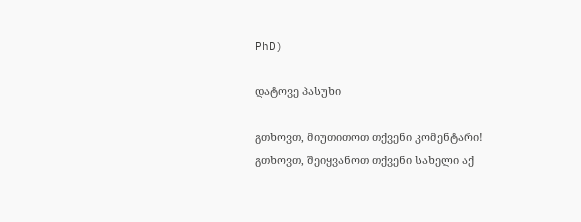PhD)

დატოვე პასუხი

გთხოვთ, მიუთითოთ თქვენი კომენტარი!
გთხოვთ, შეიყვანოთ თქვენი სახელი აქ